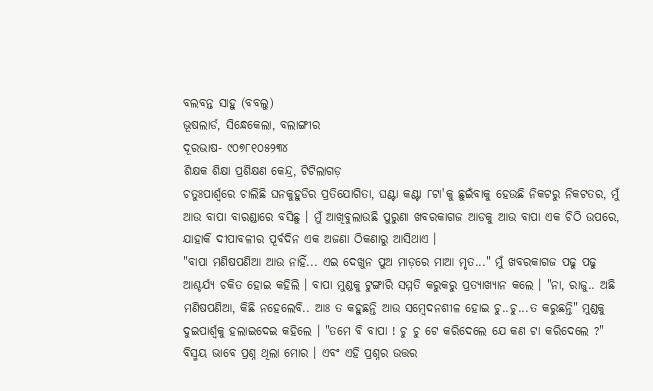ବଲବନ୍ତ ସାହୁ (ବବଲୁ)
ଭୂଷଲାର୍ଡ, ସିନ୍ଧେକେଲା, ବଲାଙ୍ଗୀର
ଦୂରଭାଷ- ୯୦୭୮୧୦୫୨୩୪
ଶିକ୍ଷକ ଶିକ୍ଷା ପ୍ରଶିକ୍ଷଣ କେନ୍ଦ୍ର, ଟିଟିଲାଗଡ଼
ଚତୁଃପାର୍ଶ୍ଵରେ ଚାଲିଛି ଘନକୁହୁଡିର ପ୍ରତିଯୋଗିତା, ଘଣ୍ଟା କଣ୍ଟା ୮ଟା'କୁ ଛୁଇଁବାକୁ ହେଉଛି ନିକଟରୁ ନିକଟତର, ମୁଁ ଆଉ ବାପା ବାରଣ୍ଡାରେ ବସିଛୁ । ମୁଁ ଆଖିବୁଲାଉଛି ପୁରୁଣା ଖବରକାଗଜ ଆଡକୁ ଆଉ ବାପା ଏକ ଚିଠି ଉପରେ, ଯାହାକି ଦୀପାବଳୀର ପୂର୍ବଦିନ ଏକ ଅଜଣା ଠିକଣାରୁ ଆସିଥାଏ ।
"ବାପା ମଣିଷପଣିଆ ଆଉ ନାହିଁ... ଏଇ ଦେଖୁନ ପୁଅ ମାଡ଼ରେ ମାଆ ମୃତ..." ମୁଁ ଖବରକାଗଜ ପଢୁ ପଢୁ ଆଶ୍ଚର୍ଯ୍ୟ ଚକିତ ହୋଇ କହିଲି । ବାପା ମୁଣ୍ଡକୁ ଟୁଙ୍ଗାରି ସମ୍ମତି କରୁକରୁ ପ୍ରତ୍ୟାଖ୍ୟାନ କଲେ । "ନା, ରାଜୁ.. ଅଛି ମଣିଷପଣିଆ, କିଛି ନହେଲେବି.. ଆଃ ତ କହୁଛନ୍ତି ଆଉ ସମ୍ବେଦନଶୀଳ ହୋଇ ଚୁ..ଚୁ...ତ କରୁଛନ୍ତି" ମୁଣ୍ଡକୁ ଦୁଇପାର୍ଶ୍ୱକୁ ହଲାଇଦେଇ କହିଲେ । "ତମେ ବି ବାପା ! ଚୁ ଚୁ ଟେ କରିଦେଲେ ଯେ କଣ ଟା କରିଦେଲେ ?" ବିସ୍ମୟ ଭାବେ ପ୍ରଶ୍ନ ଥିଲା ମୋର । ଏବଂ ଏହି ପ୍ରଶ୍ନର ଉତ୍ତର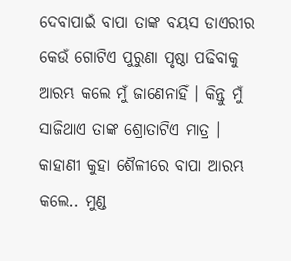ଦେବାପାଇଁ ବାପା ତାଙ୍କ ବୟସ ଡାଏରୀର କେଉଁ ଗୋଟିଏ ପୁରୁଣା ପୃଷ୍ଠା ପଢିବାକୁ ଆରମ୍ଭ କଲେ ମୁଁ ଜାଣେନାହିଁ । କିନ୍ତୁ ମୁଁ ସାଜିଥାଏ ତାଙ୍କ ଶ୍ରୋତାଟିଏ ମାତ୍ର ।
କାହାଣୀ କୁହା ଶୈଳୀରେ ବାପା ଆରମ୍ଭ କଲେ.. ମୁଣ୍ଡ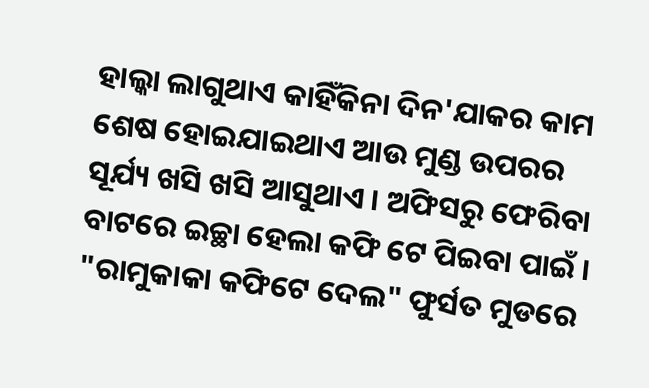ହାଲ୍କା ଲାଗୁଥାଏ କାହିଁକିନା ଦିନ'ଯାକର କାମ ଶେଷ ହୋଇଯାଇଥାଏ ଆଉ ମୁଣ୍ଡ ଉପରର ସୂର୍ଯ୍ୟ ଖସି ଖସି ଆସୁଥାଏ । ଅଫିସରୁ ଫେରିବା ବାଟରେ ଇଚ୍ଛା ହେଲା କଫି ଟେ ପିଇବା ପାଇଁ । "ରାମୁକାକା କଫିଟେ ଦେଲ" ଫୁର୍ସତ ମୁଡରେ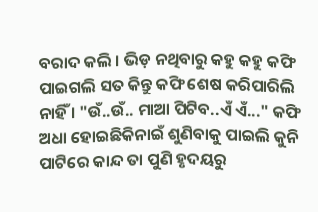ବରାଦ କଲି । ଭିଡ଼ ନଥିବାରୁ କହୁ କହୁ କଫି ପାଇଗଲି ସତ କିନ୍ତୁ କଫି ଶେଷ କରିପାରିଲି ନାହିଁ । "ଉଁ..ଉଁ.. ମାଆ ପିଟିବ..ଏଁ ଏଁ..." କଫି ଅଧା ହୋଇଛିକିନାଇଁ ଶୁଣିବାକୁ ପାଇଲି କୁନି ପାଟିରେ କାନ୍ଦ ତା ପୁଣି ହୃଦୟରୁ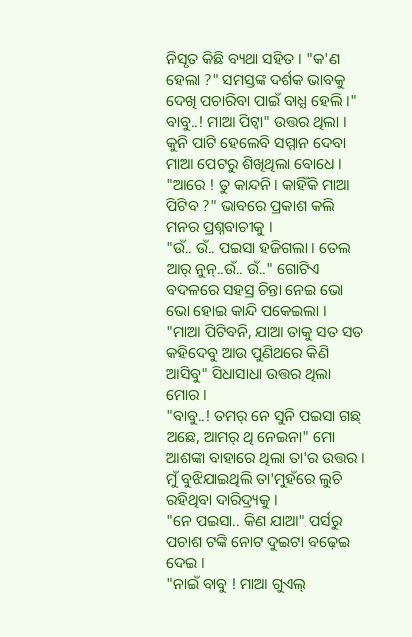ନିସୃତ କିଛି ବ୍ୟଥା ସହିତ । "କ'ଣ ହେଲା ?" ସମସ୍ତଙ୍କ ଦର୍ଶକ ଭାବକୁ ଦେଖି ପଚାରିବା ପାଇଁ ବାଧ୍ଯ ହେଲି ।" ବାବୁ..! ମାଆ ପିଟ୍ବା" ଉତ୍ତର ଥିଲା । କୁନି ପାଟି ହେଲେବି ସମ୍ମାନ ଦେବା ମାଆ ପେଟରୁ ଶିଖିଥିଲା ବୋଧେ ।
"ଆରେ ! ତୁ କାନ୍ଦନି । କାହିଁକି ମାଆ ପିଟିବ ?" ଭାବରେ ପ୍ରକାଶ କଲି ମନର ପ୍ରଶ୍ନବାଚୀକୁ ।
"ଉଁ.. ଉଁ.. ପଇସା ହଜିଗଲା । ତେଲ ଆର୍ ନୁନ୍..ଉଁ.. ଉଁ.." ଗୋଟିଏ ବଦଳରେ ସହସ୍ର ଚିନ୍ତା ନେଇ ଭୋ ଭୋ ହୋଇ କାନ୍ଦି ପକେଇଲା ।
"ମାଆ ପିଟିବନି, ଯାଆ ତାକୁ ସତ ସତ କହିଦେବୁ ଆଉ ପୁଣିଥରେ କିଣି ଆସିବୁ" ସିଧାସାଧା ଉତ୍ତର ଥିଲା ମୋର ।
"ବାବୁ..! ତମର୍ ନେ ସୁନି ପଇସା ଗଛ୍ ଅଛେ, ଆମର୍ ଥି ନେଇନା" ମୋ ଆଶଙ୍କା ବାହାରେ ଥିଲା ତା'ର ଉତ୍ତର । ମୁଁ ବୁଝିଯାଇଥିଲି ତା'ମୁହଁରେ ଲୁଚି ରହିଥିବା ଦାରିଦ୍ର୍ୟକୁ ।
"ନେ ପଇସା.. କିଣ ଯାଆ" ପର୍ସରୁ ପଚାଶ ଟଙ୍କି ନୋଟ ଦୁଇଟା ବଢ଼େଇ ଦେଇ ।
"ନାଇଁ ବାବୁ ! ମାଆ ଗୁଏଲ୍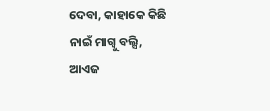ଦେବା, କାହାକେ କିଛି ନାଇଁ ମାଗ୍ବୁ ବଲ୍ସି,
ଆଏଜ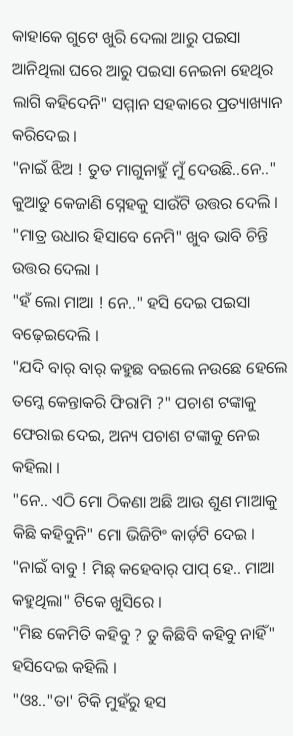କାହାକେ ଗୁଟେ ଖୁରି ଦେଲା ଆରୁ ପଇସା ଆନିଥିଲା ଘରେ ଆରୁ ପଇସା ନେଇନା ହେଥିର ଲାଗି କହିଦେନି" ସମ୍ମାନ ସହକାରେ ପ୍ରତ୍ୟାଖ୍ୟାନ କରିଦେଇ ।
"ନାଇଁ ଝିଅ ! ତୁତ ମାଗୁନାହୁଁ ମୁଁ ଦେଉଛି..ନେ.." କୁଆଡୁ କେଜାଣି ସ୍ନେହକୁ ସାଉଁଟି ଉତ୍ତର ଦେଲି ।
"ମାତ୍ର ଉଧାର ହିସାବେ ନେମି" ଖୁବ ଭାବି ଚିନ୍ତି ଉତ୍ତର ଦେଲା ।
"ହଁ ଲୋ ମାଆ ! ନେ.." ହସି ଦେଇ ପଇସା ବଢ଼େଇଦେଲି ।
"ଯଦି ବାର୍ ବାର୍ କହୁଛ ବଇଲେ ନଉଛେ ହେଲେ ତମ୍କେ କେନ୍ତାକରି ଫିରାମି ?" ପଚାଶ ଟଙ୍କାକୁ ଫେରାଇ ଦେଇ, ଅନ୍ୟ ପଚାଶ ଟଙ୍କାକୁ ନେଇ କହିଲା ।
"ନେ.. ଏଠି ମୋ ଠିକଣା ଅଛି ଆଉ ଶୁଣ ମାଆକୁ କିଛି କହିବୁନି" ମୋ ଭିଜିଟିଂ କାର୍ଡ଼ଟି ଦେଇ ।
"ନାଇଁ ବାବୁ ! ମିଛ୍ କହେବାର୍ ପାପ୍ ହେ.. ମାଆ କହୁଥିଲା" ଟିକେ ଖୁସିରେ ।
"ମିଛ କେମିତି କହିବୁ ? ତୁ କିଛିବି କହିବୁ ନାହିଁ" ହସିଦେଇ କହିଲି ।
"ଓଃ.."ତା' ଟିକି ମୁହଁରୁ ହସ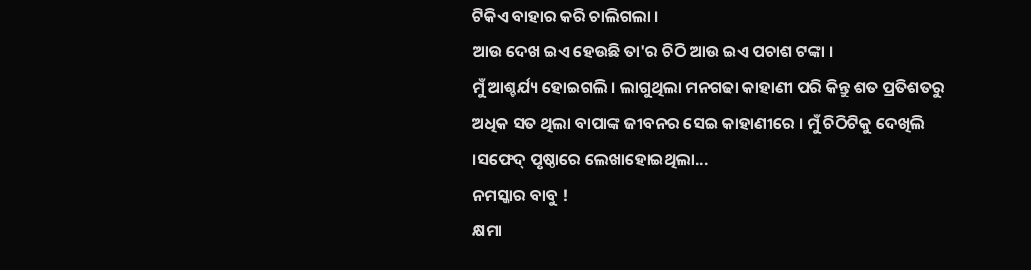ଟିକିଏ ବାହାର କରି ଚାଲିଗଲା ।
ଆଉ ଦେଖ ଇଏ ହେଉଛି ତା'ର ଚିଠି ଆଉ ଇଏ ପଚାଶ ଟଙ୍କା ।
ମୁଁ ଆଶ୍ଚର୍ଯ୍ୟ ହୋଇଗଲି । ଲାଗୁଥିଲା ମନଗଢା କାହାଣୀ ପରି କିନ୍ତୁ ଶତ ପ୍ରତିଶତରୁ ଅଧିକ ସତ ଥିଲା ବାପାଙ୍କ ଜୀବନର ସେଇ କାହାଣୀରେ । ମୁଁ ଚିଠିଟିକୁ ଦେଖିଲି ।ସଫେଦ୍ ପୃଷ୍ଠାରେ ଲେଖାହୋଇଥିଲା...
ନମସ୍କାର ବାବୁ !
କ୍ଷମା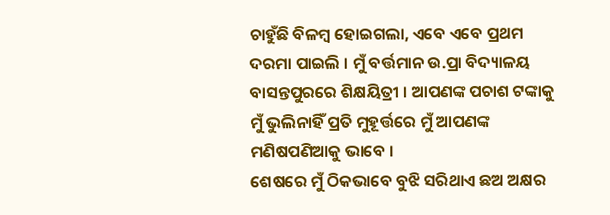ଚାହୁଁଛି ବିଳମ୍ବ ହୋଇଗଲା, ଏବେ ଏବେ ପ୍ରଥମ ଦରମା ପାଇଲି । ମୁଁ ବର୍ତ୍ତମାନ ଉ.ପ୍ରା ବିଦ୍ୟାଳୟ ବାସନ୍ତପୁରରେ ଶିକ୍ଷୟିତ୍ରୀ । ଆପଣଙ୍କ ପଚାଶ ଟଙ୍କାକୁ ମୁଁ ଭୁଲିନାହିଁ ପ୍ରତି ମୁହୂର୍ତ୍ତରେ ମୁଁ ଆପଣଙ୍କ ମଣିଷପଣିଆକୁ ଭାବେ ।
ଶେଷରେ ମୁଁ ଠିକଭାବେ ବୁଝି ସରିଥାଏ ଛଅ ଅକ୍ଷର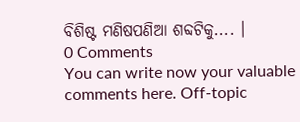ବିଶିଷ୍ଟ ମଣିଷପଣିଆ ଶବ୍ଦଟିକୁ.... ।
0 Comments
You can write now your valuable comments here. Off-topic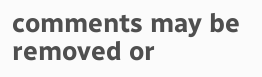comments may be removed or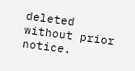deleted without prior notice.